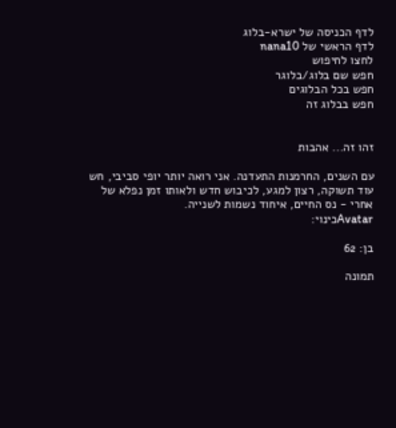לדף הכניסה של ישרא-בלוג
לדף הראשי של nana10
לחצו לחיפוש
חפש שם בלוג/בלוגר
חפש בכל הבלוגים
חפש בבלוג זה


זהו זה... אהבות

עם השנים, החרמנות התעדנה. אני רואה יותר יופי סביבי, חש עוד תשוקה, רצון למגע, לכיבוש חדש ולאותו זמן נפלא של אחרי - נס החיים, איחוד נשמות לשנייה.
Avatarכינוי:

בן: 62

תמונה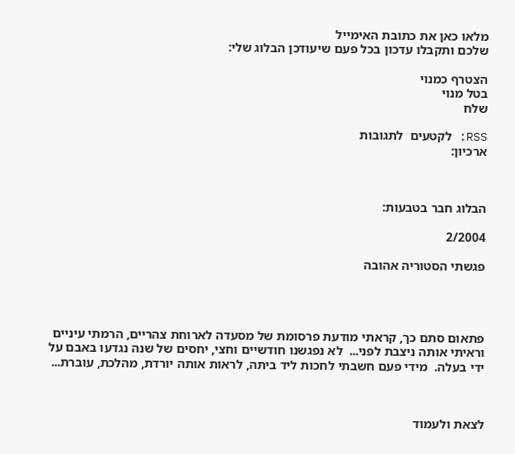מלאו כאן את כתובת האימייל
שלכם ותקבלו עדכון בכל פעם שיעודכן הבלוג שלי:

הצטרף כמנוי
בטל מנוי
שלח

RSS: לקטעים  לתגובות
ארכיון:



הבלוג חבר בטבעות:

2/2004

פגשתי הסטוריה אהובה




פתאום סתם כך, קראתי מודעת פרסומת של מסעדה לארוחת צהריים, הרמתי עיניים וראיתי אותה ניצבת לפני...  לא נפגשנו חודשיים וחצי, יחסים של שנה נגדעו באבם על ידי בעלה.  מידי פעם חשבתי לחכות ליד ביתה, לראות אותה יורדת, מהלכת, עוברת...



לצאת ולעמוד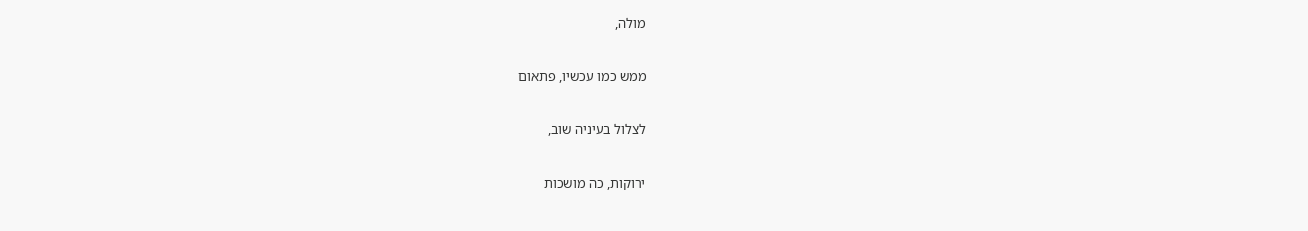מולה,

ממש כמו עכשיו, פתאום

לצלול בעיניה שוב,

ירוקות, כה מושכות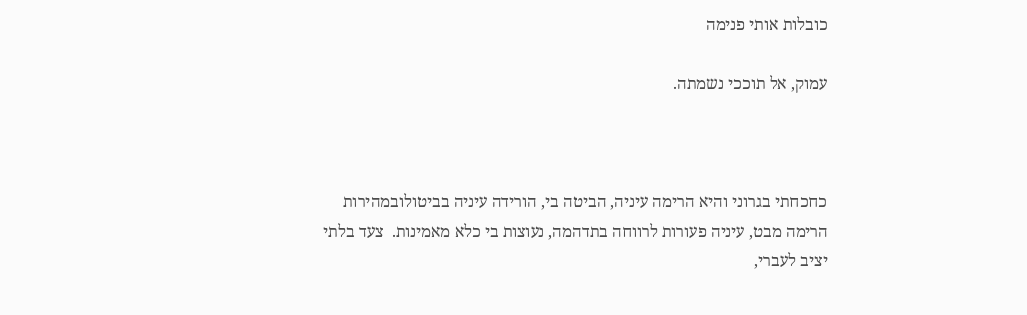כובלות אותי פנימה

עמוק, אל תוככי נשמתה.



כחכחתי בגרוני והיא הרימה עיניה, הביטה בי, הורידה עיניה בביטולובמהירות הרימה מבט, עיניה פעורות לרווחה בתדהמה, נעוצות בי כלא מאמינות.  צעד בלתי יציב לעברי,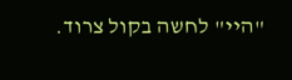"היי" לחשה בקול צרוד.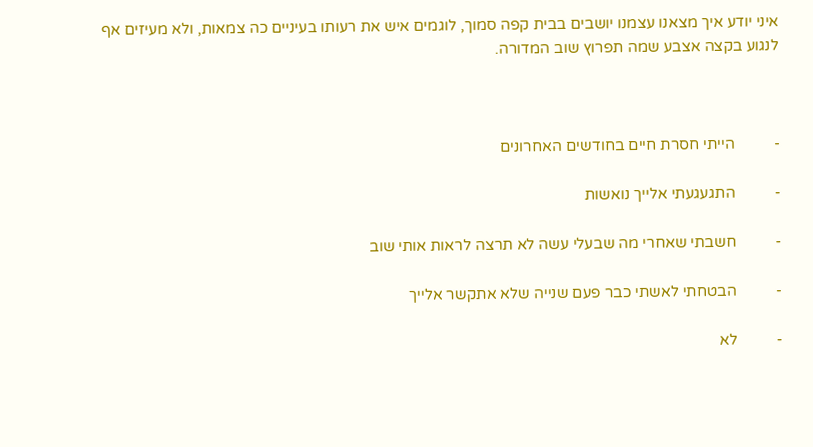איני יודע איך מצאנו עצמנו יושבים בבית קפה סמוך, לוגמים איש את רעותו בעיניים כה צמאות, ולא מעיזים אף לנגוע בקצה אצבע שמה תפרוץ שוב המדורה.



-          הייתי חסרת חיים בחודשים האחרונים

-          התגעגעתי אלייך נואשות

-          חשבתי שאחרי מה שבעלי עשה לא תרצה לראות אותי שוב

-          הבטחתי לאשתי כבר פעם שנייה שלא אתקשר אלייך

-          לא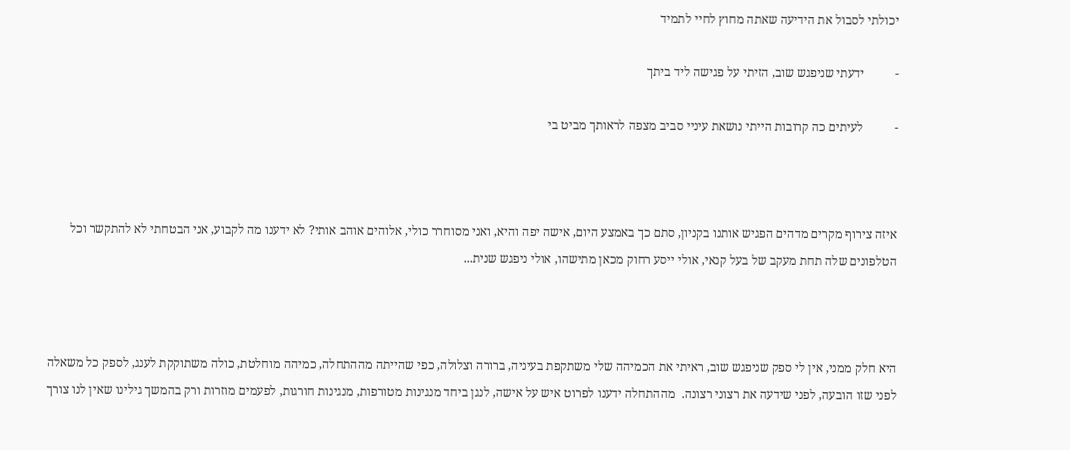יכולתי לסבול את הידיעה שאתה מחוץ לחיי לתמיד

-          ידעתי שניפגש שוב, הזיתי על פגישה ליד ביתך

-          לעיתים כה קרובות הייתי נושאת עיניי סביב מצפה לראותך מביט בי



איזה צירוף מקרים מדהים הפגיש אותנו בקניון, סתם כך באמצע היום, אישה יפה והיא, ואני מסוחרר כולי, אלוהים אוהב אותי? לא ידענו מה לקבוע, אני הבטחתי לא להתקשר וכל הטלפונים שלה תחת מעקב של בעל קנאי, אולי ייסע רחוק מכאן מתישהו, אולי ניפגש שנית...



היא חלק ממני, אין לי ספק שניפגש שוב, ראיתי את הכמיהה שלי משתקפת בעיניה, ברורה וצלולה, כפי שהייתה מההתחלה, כמיהה מוחלטת, כולה משתוקקת לענג, לספק כל משאלה לפני שזו הובעה, לפני שידעה את רצוני רצונה.  מההתחלה ידענו לפרוט איש על אישה, לנגן ביחד מנגינות מטורפות, מנגינות חורגות, לפעמים מוזרות ורק בהמשך גילינו שאין לנו צורך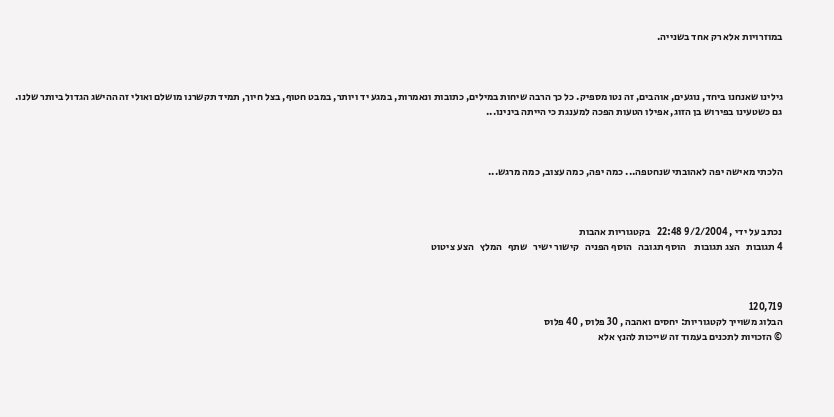במוזרויות אלא רק אחד בשנייה.



גילינו שאנחנו ביחד, נוגעים, אוהבים, זה נטו מספיק. כל כך הרבה שיחות במילים, כתובות ונאמרות, במגע יד ויותר, במבט חטוף, בצל חיוך, תמיד תקשרנו מושלם ואולי זה ההישג הגדול ביותר שלנו.  גם כשטעינו בפירוש בן הזוג, אפילו הטעות הפכה למענגת כי הייתה בינינו...



הלכתי מאישה יפה לאהובתי שנחטפה... כמה יפה, כמה עצוב, כמה מרגש...



נכתב על ידי , 9/2/2004 22:48   בקטגוריות אהבות
4 תגובות   הצג תגובות    הוסף תגובה   הוסף הפניה   קישור ישיר   שתף   המלץ   הצע ציטוט



120,719
הבלוג משוייך לקטגוריות: יחסים ואהבה , 30 פלוס , 40 פלוס
© הזכויות לתכנים בעמוד זה שייכות להנץ אלא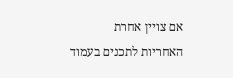אם צויין אחרת
האחריות לתכנים בעמוד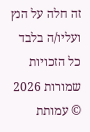זה חלה על הנץ ועליו/ה בלבד
כל הזכויות שמורות 2026 © עמותת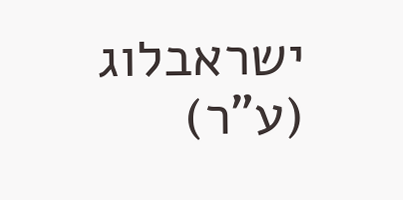ישראבלוג (ע"ר)